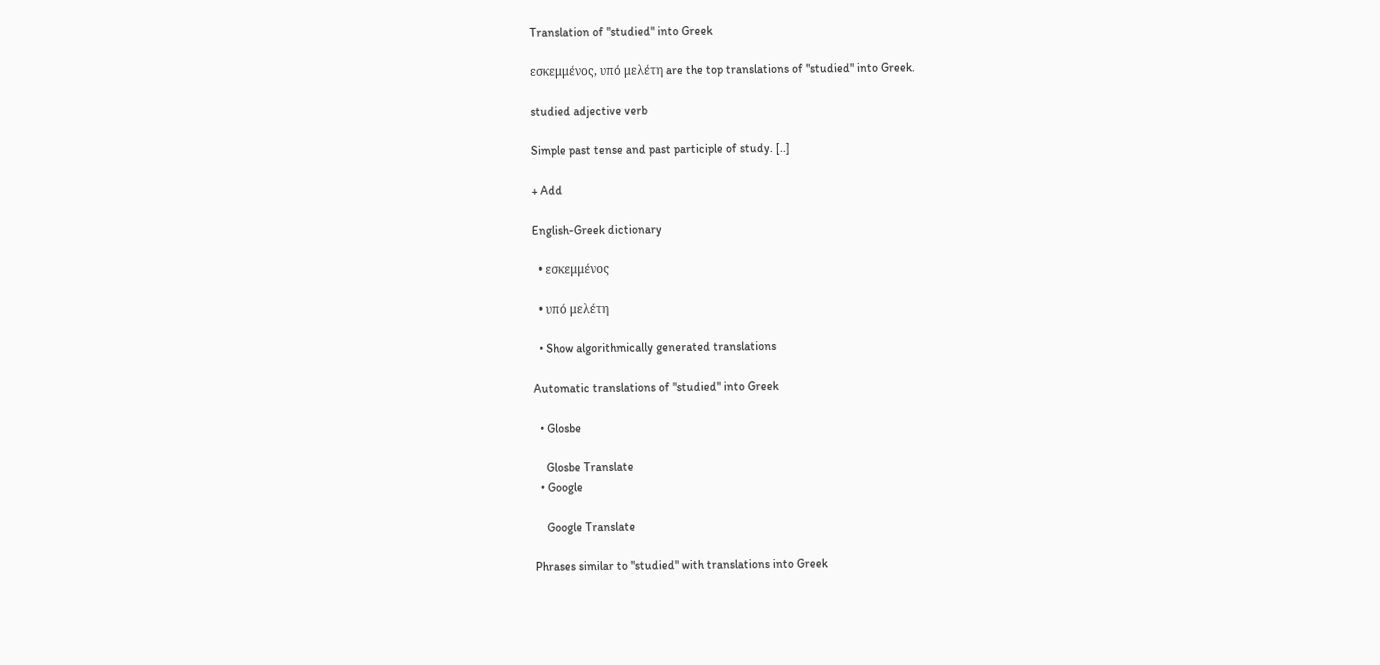Translation of "studied" into Greek

εσκεμμένος, υπό μελέτη are the top translations of "studied" into Greek.

studied adjective verb

Simple past tense and past participle of study. [..]

+ Add

English-Greek dictionary

  • εσκεμμένος

  • υπό μελέτη

  • Show algorithmically generated translations

Automatic translations of "studied" into Greek

  • Glosbe

    Glosbe Translate
  • Google

    Google Translate

Phrases similar to "studied" with translations into Greek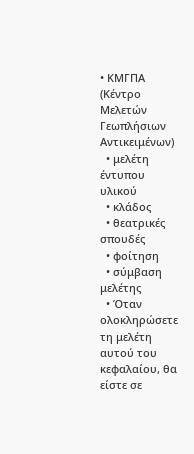• ΚΜΓΠΑ (Κέντρο Μελετών Γεωπλήσιων Αντικειμένων)
  • μελέτη έντυπου υλικού
  • κλάδος
  • θεατρικές σπουδές
  • φοίτηση
  • σύμβαση μελέτης
  • Όταν ολοκληρώσετε τη μελέτη αυτού του κεφαλαίου, θα είστε σε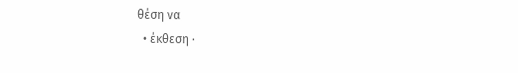θέση να
  • έκθεση ·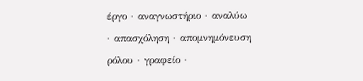έργο · αναγνωστήριο · αναλύω · απασχόληση · απομνημόνευση ρόλου · γραφείο ·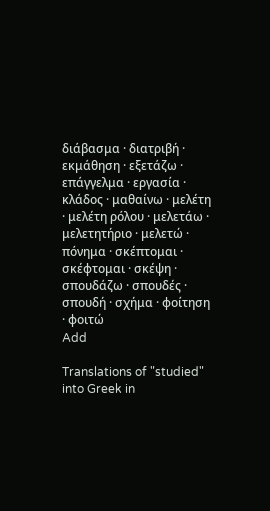διάβασμα · διατριβή · εκμάθηση · εξετάζω · επάγγελμα · εργασία · κλάδος · μαθαίνω · μελέτη · μελέτη ρόλου · μελετάω · μελετητήριο · μελετώ · πόνημα · σκέπτομαι · σκέφτομαι · σκέψη · σπουδάζω · σπουδές · σπουδή · σχήμα · φοίτηση · φοιτώ
Add

Translations of "studied" into Greek in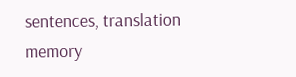sentences, translation memory